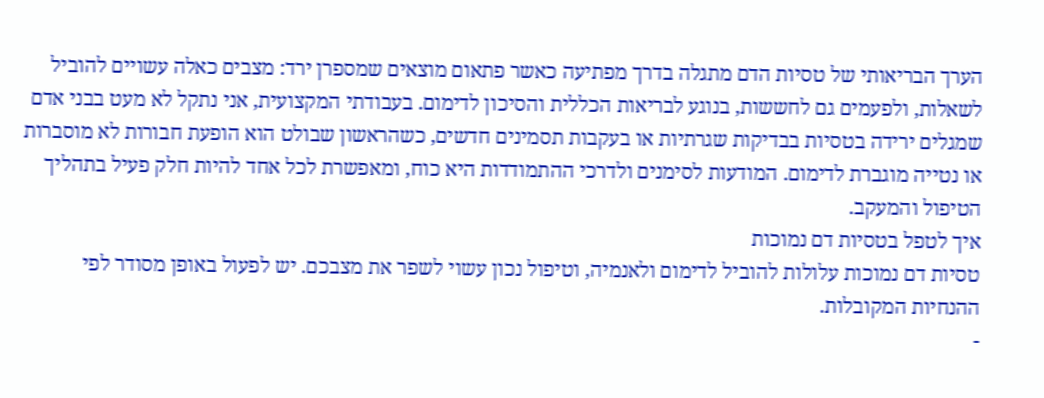הערך הבריאותי של טסיות הדם מתגלה בדרך מפתיעה כאשר פתאום מוצאים שמספרן ירד: מצבים כאלה עשויים להוביל לשאלות, ולפעמים גם לחששות, בנוגע לבריאות הכללית והסיכון לדימום. בעבודתי המקצועית, אני נתקל לא מעט בבני אדם שמגלים ירידה בטסיות בבדיקות שגרתיות או בעקבות תסמינים חדשים, כשהראשון שבולט הוא הופעת חבורות לא מוסברות או נטייה מוגברת לדימום. המודעות לסימנים ולדרכי ההתמודדות היא כוח, ומאפשרת לכל אחד להיות חלק פעיל בתהליך הטיפול והמעקב.
איך לטפל בטסיות דם נמוכות
טסיות דם נמוכות עלולות להוביל לדימום ולאנמיה, וטיפול נכון עשוי לשפר את מצבכם. יש לפעול באופן מסודר לפי ההנחיות המקובלות.
-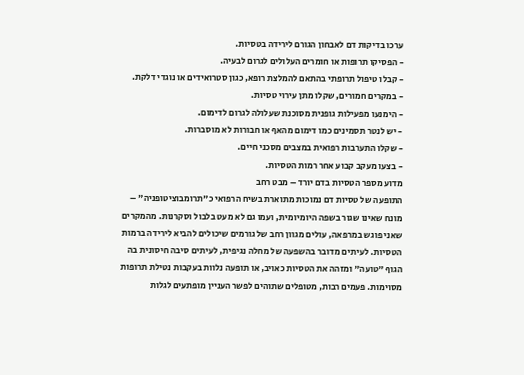ערכו בדיקות דם לאבחון הגורם לירידה בטסיות.
- הפסיקו תרופות או חומרים העלולים לגרום לבעיה.
- קבלו טיפול תרופתי בהתאם להמלצת רופא, כגון סטרואידים או נוגדי דלקת.
- במקרים חמורים, שקלו מתן עירוי טסיות.
- הימנעו מפעילות גופנית מסוכנת שעלולה לגרום לדימום.
- יש לנטר תסמינים כמו דימום מהאף או חבורות לא מוסברות.
- שקלו התערבות רפואית במצבים מסכני חיים.
- בצעו מעקב קבוע אחר רמות הטסיות.
מדוע מספר הטסיות בדם יורד – מבט רחב
התופעה של טסיות דם נמוכות מתוארת בשיח הרפואי כ"תרומבוציטופניה" – מונח שאינו שגור בשפה היומיומית, ועמו גם לא מעט בלבול וסקרנות. מהמקרים שאני פוגש במרפאה, עולים מגוון רחב של גורמים שיכולים להביא לירידה ברמות הטסיות. לעיתים מדובר בהשפעה של מחלה נגיפית, לעיתים סיבה חיסונית בה הגוף "טועה" ומזהה את הטסיות כאויב, או תופעה נלוות בעקבות נטילת תרופות מסוימות. פעמים רבות, מטופלים שתוהים לפשר העניין מופתעים לגלות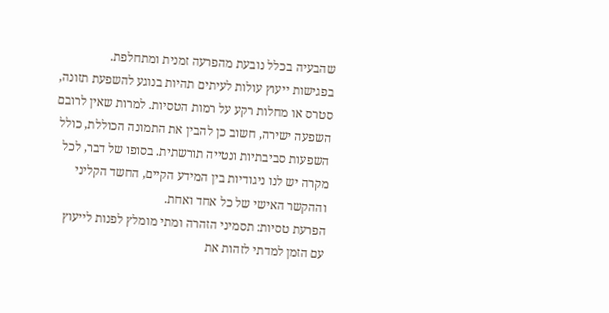שהבעיה בכלל נובעת מהפרעה זמנית ומתחלפת.
בפגישות ייעוץ עולות לעיתים תהיות בנוגע להשפעת תזונה, סטרס או מחלות רקע על רמות הטסיות. למרות שאין לרובם השפעה ישירה, חשוב כן להבין את התמונה הכוללת, כולל השפעות סביבתיות ונטייה תורשתית. בסופו של דבר, לכל מקרה יש לנו ניגודיות בין המידע הקיים, החשד הקליני וההקשר האישי של כל אחד ואחת.
הפרעת טסיות: תסמיני הזהרה ומתי מומלץ לפנות לייעוץ
עם הזמן למדתי לזהות את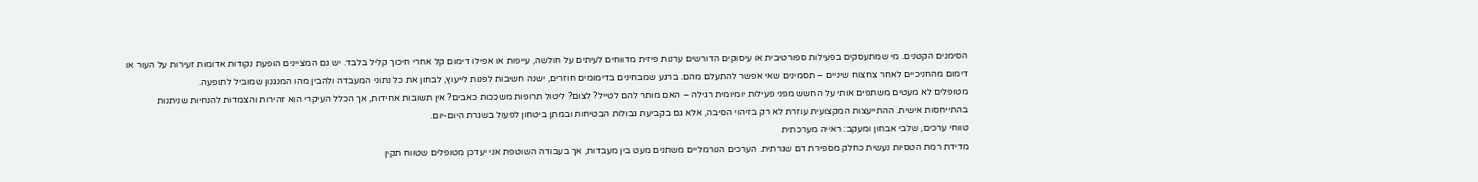הסימנים הקטנים. מי שמתעסקים בפעילות ספורטיבית או עיסוקים הדורשים ערנות פיזית מדווחים לעיתים על חולשה, עייפות או אפילו דימום קל אחרי חיכוך קליל בלבד. יש גם המציינים הופעת נקודות אדומות זעירות על העור או דימום מהחניכיים לאחר צחצוח שיניים – תסמינים שאי אפשר להתעלם מהם. ברגע שמבחינים בדימומים חוזרים, ישנה חשיבות לפנות לייעוץ, לבחון את כל נתוני המעבדה ולהבין מהו המנגנון שמוביל לתופעה.
מטופלים לא מעטים משתפים אותי על החשש מפני פעילות יומיומית רגילה – האם מותר להם לטייל? לצום? ליטול תרופות משככות כאבים? אין תשובות אחידות, אך הכלל העיקרי הוא זהירות והצמדות להנחיות שניתנות בהתייחסות אישית. ההתייעצות המקצועית עוזרת לא רק בזיהוי הסיבה, אלא גם בקביעת גבולות הבטיחות ובמתן ביטחון לפעול בשגרת היום-יום.
טווחי ערכים, שלבי אבחון ומעקב: ראייה מערכתית
מדידת רמת הטסיות נעשית כחלק מספירת דם שגרתית. הערכים הנורמליים משתנים מעט בין מעבדות, אך בעבודה השוטפת אני יעדכן מטופלים שטווח תקין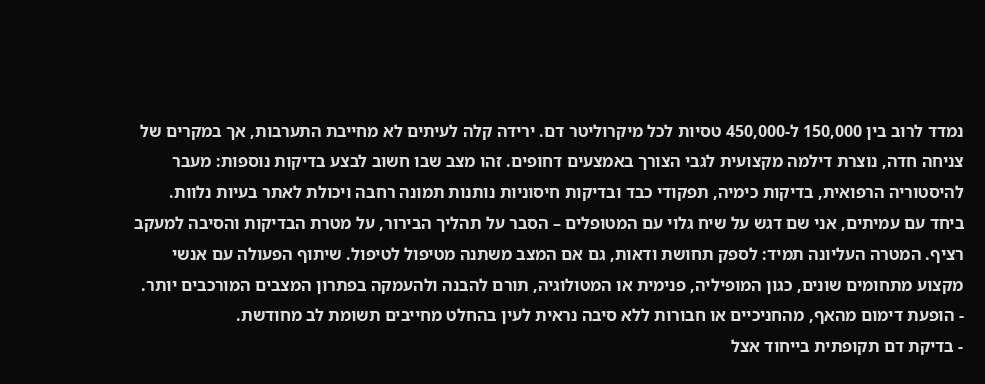נמדד לרוב בין 150,000 ל-450,000 טסיות לכל מיקרוליטר דם. ירידה קלה לעיתים לא מחייבת התערבות, אך במקרים של צניחה חדה, נוצרת דילמה מקצועית לגבי הצורך באמצעים דחופים. זהו מצב שבו חשוב לבצע בדיקות נוספות: מעבר להיסטוריה הרפואית, בדיקות כימיה, תפקודי כבד ובדיקות חיסוניות נותנות תמונה רחבה ויכולת לאתר בעיות נלוות.
ביחד עם עמיתים, אני שם דגש על שיח גלוי עם המטופלים – הסבר על תהליך הבירור, על מטרת הבדיקות והסיבה למעקב רציף. המטרה העליונה תמיד: לספק תחושת ודאות, גם אם המצב משתנה מטיפול לטיפול. שיתוף הפעולה עם אנשי מקצוע מתחומים שונים, כגון המופיליה, פנימית או המטולוגיה, תורם להבנה ולהעמקה בפתרון המצבים המורכבים יותר.
- הופעת דימום מהאף, מהחניכיים או חבורות ללא סיבה נראית לעין בהחלט מחייבים תשומת לב מחודשת.
- בדיקת דם תקופתית בייחוד אצל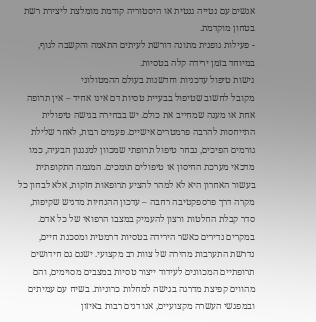אנשים עם נטייה גנטית או היסטוריה קודמת מומלצת ליצירת רשת בטחון מוקדמת.
- פעילות גופנית מתונה דורשת לעיתים התאמה והקשבה לגוף, במיוחד בזמן ירידה קלה בטסיות.
גישות טיפול עדכניות וחדשנות בעולם ההמטולוגי
מקובל לחשוב שטיפול בבעיית טסיות דם אינו אחיד – אין תרופה אחת או מענה שמחייב את כולם. יש בבחירה בגישה טיפולית התייחסות להרבה פרמטרים אישיים. פעמים רבות, לאחר שלילת גורמים הפיכים, נבחר טיפול תרופתי שמכוון למנגנון הבעיה, כמו מדכאי מערכת החיסון או טיפולים תומכים. המגמה התקופתית בעשור האחרון היא לא למהר להציע תרופאות חזקות, אלא לבחון כל מקרה דרך פרספקטיבה רחבה – עדכון ההנחיות מדגיש שקיפות, סדר קבלת החלטות ורצון להעמיק במצבו הרפואי של כל אדם.
במקרים נדירים כאשר הירידה בטסיות דרמטית ומסכנת חיים, נדרשת התערבות מהירה של צוות רב מקצועי. ישנם גם חידושים תרופתיים המכוונים לעידוד ייצור טסיות במצבים מסוימים, והם מהווים קפיצת מדרגה בגישה למחלות כרוניות. בשיח עם עמיתים ובמפגשי העשרה מקצועיים, אנו דנים רבות באיזון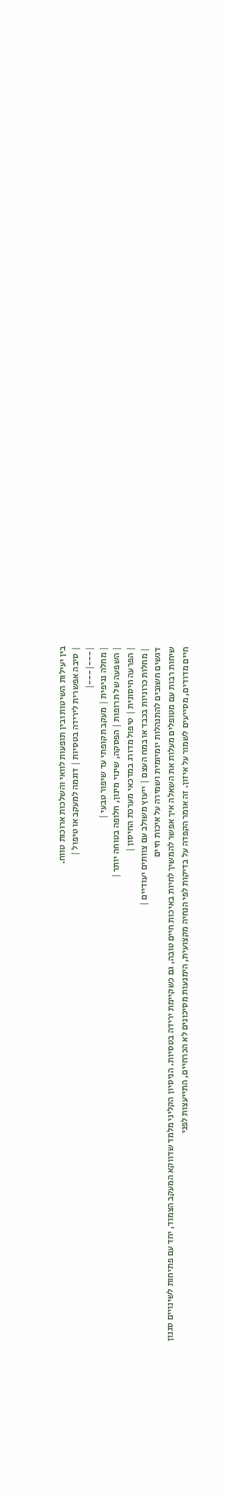בין יעילות השיטות ובין תופעות לוואי והשלכות ארוכות טווח.
| סיבה אפשרית לירידה בטסיות | דוגמה למעקב או טיפול |
|---|---|
| מחלה נגיפית | מעקב תקופתי עד שיפור טבעי |
| השפעה של תרופות | הפסקה, שינוי מינון, חלופה בטוחה יותר |
| הפרעה חיסונית | טיפול מדורג במדכאי מערכת החיסון |
| מחלות כרוניות בכבד או במח העצם | ייעוץ משולב עם צוותים יעודיים |
דגשים חשובים להתנהלות יומיומית ושמירה על איכות חיים
שיחות רבות עם מטופלים מעלות את השאלה איך אפשר להמשיך לחיות באיכות חיים טובה, גם כשקיימת ירידה בטסיות. הניסיון הקליני מלמד שדווקא המעקב הצמוד, יחד עם פתיחות לשינויים סגנון חיים מדודים, מסייעים לשמור על איזון. זה אומר הקפדה על בדיקות לפי הנחיה מקצועית, הימנעות מסיכונים לא הכרחיים, התייעצות לפני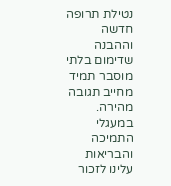נטילת תרופה חדשה וההבנה שדימום בלתי מוסבר תמיד מחייב תגובה מהירה.
במעגלי התמיכה והבריאות עלינו לזכור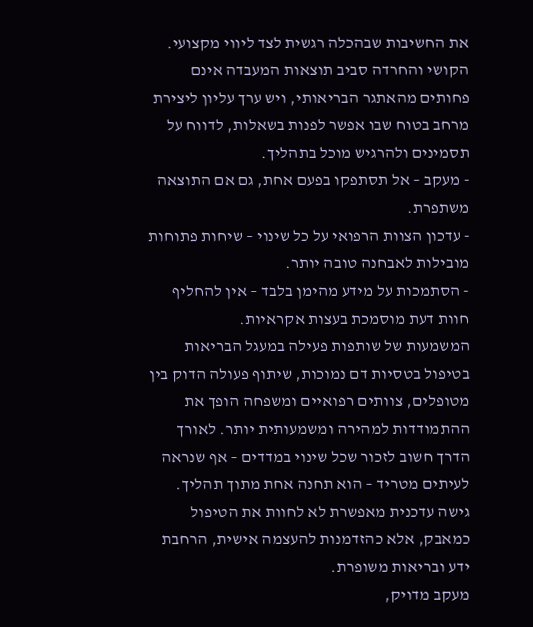את החשיבות שבהכלה רגשית לצד ליווי מקצועי. הקושי והחרדה סביב תוצאות המעבדה אינם פחותים מהאתגר הבריאותי, ויש ערך עליון ליצירת מרחב בטוח שבו אפשר לפנות בשאלות, לדווח על תסמינים ולהרגיש מוכל בתהליך.
- מעקב – אל תסתפקו בפעם אחת, גם אם התוצאה משתפרת.
- עדכון הצוות הרפואי על כל שינוי – שיחות פתוחות מובילות לאבחנה טובה יותר.
- הסתמכות על מידע מהימן בלבד – אין להחליף חוות דעת מוסמכת בעצות אקראיות.
המשמעות של שותפות פעילה במעגל הבריאות
בטיפול בטסיות דם נמוכות, שיתוף פעולה הדוק בין מטופלים, צוותים רפואיים ומשפחה הופך את ההתמודדות למהירה ומשמעותית יותר. לאורך הדרך חשוב לזכור שכל שינוי במדדים – אף שנראה לעיתים מטריד – הוא תחנה אחת מתוך תהליך. גישה עדכנית מאפשרת לא לחוות את הטיפול כמאבק, אלא כהזדמנות להעצמה אישית, הרחבת ידע ובריאות משופרת.
מעקב מדויק,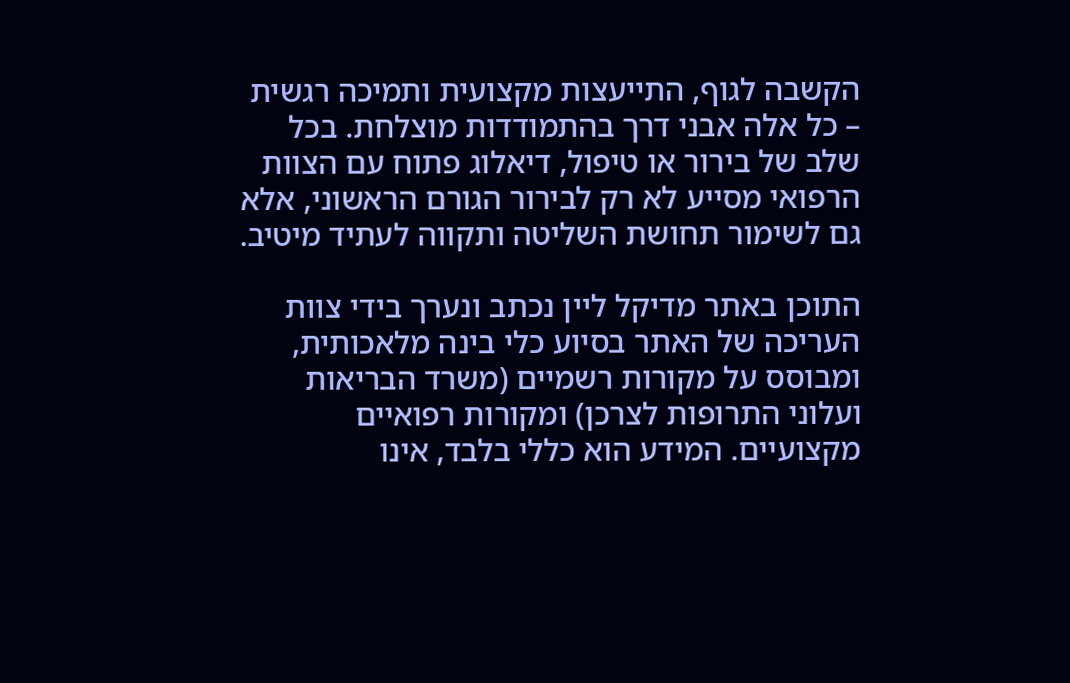הקשבה לגוף, התייעצות מקצועית ותמיכה רגשית – כל אלה אבני דרך בהתמודדות מוצלחת. בכל שלב של בירור או טיפול, דיאלוג פתוח עם הצוות הרפואי מסייע לא רק לבירור הגורם הראשוני, אלא גם לשימור תחושת השליטה ותקווה לעתיד מיטיב.

התוכן באתר מדיקל ליין נכתב ונערך בידי צוות העריכה של האתר בסיוע כלי בינה מלאכותית, ומבוסס על מקורות רשמיים (משרד הבריאות ועלוני התרופות לצרכן) ומקורות רפואיים מקצועיים. המידע הוא כללי בלבד, אינו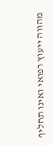מהווה ייעוץ רפואי ואינו תחליף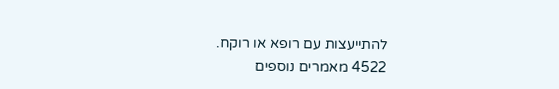להתייעצות עם רופא או רוקח.
4522 מאמרים נוספים